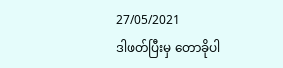27/05/2021
ဒါဖတ်ပြီးမှ တောခိုပါ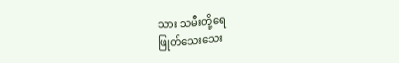သား သမီးတို့ရေ
ဖြုတ်သေးသေး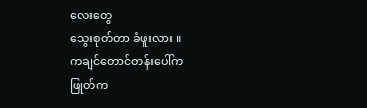လေးတွေ
သွေးစုတ်တာ ခံဖူးလား ။
ကချင်တောင်တန်းပေါ်က
ဖြုတ်က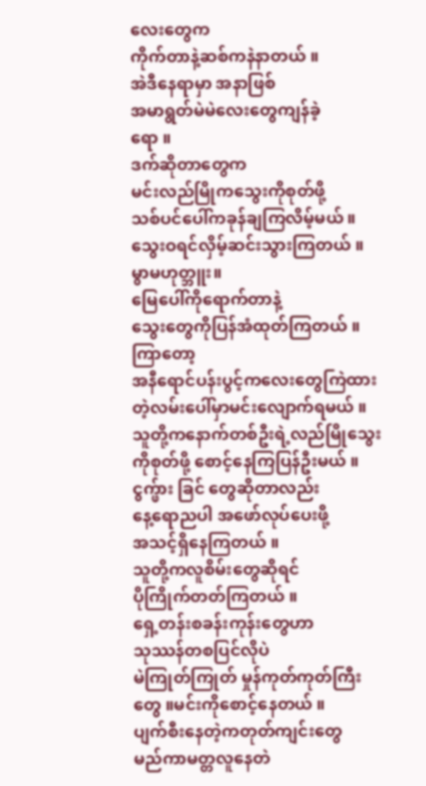လေးတွေက
ကိုက်တာနဲ့ဆစ်ကနဲနာတယ် ။
အဲဒီနေရာမှာ အနာဖြစ်
အမာရွတ်မဲမဲလေးတွေကျန်ခဲ့
ရော ။
ဒက်ဆိုတာတွေက
မင်းလည်မြိုကသွေးကိုစုတ်ဖို့
သစ်ပင်ပေါ်ကခုန်ချကြလိမ့်မယ် ။
သွေးဝရင်လှိမ့်ဆင်းသွားကြတယ် ။
မွာမဟုတ္ဘူး။
မြေပေါ်ကိုရောက်တာနဲ့
သွေးတွေကိုပြန်အံထုတ်ကြတယ် ။
ကြာတော့
အနီရောင်ပန်းပွင့်ကလေးတွေကြဲထား
တဲ့လမ်းပေါ်မှာမင်းလျောက်ရမယ် ။
သူတို့ကနောက်တစ်ဦးရဲ့လည်မြိုသွေး
ကိုစုတ်ဖို့ စောင့်နေကြပြန်ဦးမယ် ။
ငွက္ဖ်ား ခြင် တွေဆိုတာလည်း
နေ့ရောညပါ အဖော်လုပ်ပေးဖို့
အသင့်ရှိနေကြတယ် ။
သူတို့ကလူစိမ်းတွေဆိုရင်
ပိုကြိုက်တတ်ကြတယ် ။
ရှေ့တန်းစခန်းကုန်းတွေဟာ
သုဿန်တစပြင်လိုပဲ
မဲကြုတ်ကြုတ် မှုန်ကုတ်ကုတ်ကြီး
တွေ ။မင်းကိုစောင့်နေတယ် ။
ပျက်စီးနေတဲ့ကတုတ်ကျင်းတွေ
မည်ကာမတ္တလူနေတဲ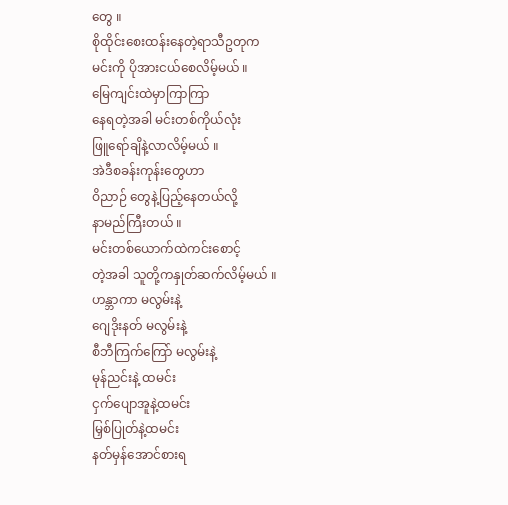တွေ ။
စိုထိုင်းစေးထန်းနေတဲ့ရာသီဥတုက
မင်းကို ပိုအားငယ်စေလိမ့်မယ် ။
မြေကျင်းထဲမှာကြာကြာ
နေရတဲ့အခါ မင်းတစ်ကိုယ်လုံး
ဖြူရော်ချိနဲ့လာလိမ့်မယ် ။
အဲဒီစခန်းကုန်းတွေဟာ
ဝိညာဉ် တွေနဲ့ပြည့်နေတယ်လို့
နာမည်ကြီးတယ် ။
မင်းတစ်ယောက်ထဲကင်းစောင့်
တဲ့အခါ သူတို့ကနှုတ်ဆက်လိမ့်မယ် ။
ဟန္ဘာကာ မလွမ်းနဲ့
ဂျေဒိုးနတ် မလွမ်းနဲ့
စီဘီကြက်ကြော် မလွမ်းနဲ့
မုန်ညင်းနဲ့ ထမင်း
ငှက်ပျောအူနဲ့ထမင်း
မြှစ်ပြုတ်နဲ့ထမင်း
နတ်မှန်အောင်စားရ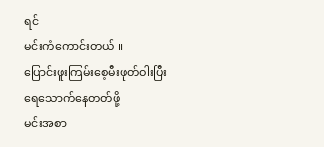ရင်
မင်းကံကောင်းတယ် ။
ပြောင်းဖူးကြမ်းစေ့မီးဖုတ်ဝါးပြီး
ရေသောက်နေတတ်ဖို့
မင်းအစာ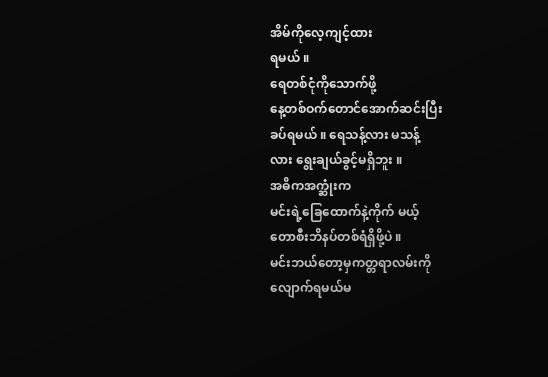အိမ်ကိုလေ့ကျင့်ထား
ရမယ် ။
ရေတစ်ငုံကိုသောက်ဖို့
နေ့တစ်ဝက်တောင်အောက်ဆင်းပြီး
ခပ်ရမယ် ။ ရေသန့်လား မသန့်
လား ရွေးချယ်ခွင့်မရှိဘူး ။
အဓိကအက္ဆုံးက
မင်းရဲ့ခြေထောက်နဲ့ကိုက် မယ့်
တောစီးဘိနပ်တစ်ရံရှိဖို့ပဲ ။
မင်းဘယ်တော့မှကတ္တရာလမ်းကို
လျောက်ရမယ်မ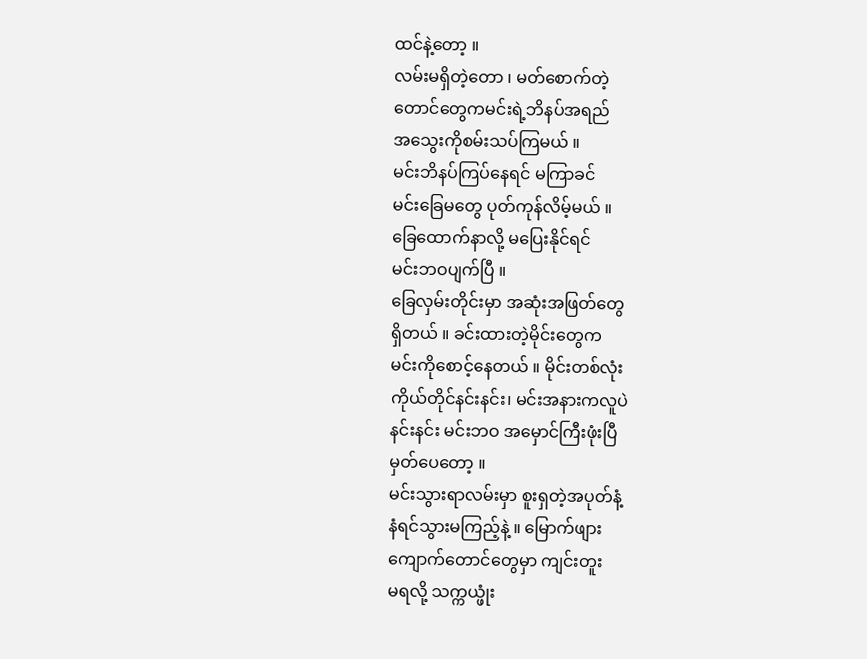ထင်နဲ့တော့ ။
လမ်းမရှိတဲ့တော ၊ မတ်စောက်တဲ့
တောင်တွေကမင်းရဲ့ဘိနပ်အရည်
အသွေးကိုစမ်းသပ်ကြမယ် ။
မင်းဘိနပ်ကြပ်နေရင် မကြာခင်
မင်းခြေမတွေ ပုတ်ကုန်လိမ့်မယ် ။
ခြေထောက်နာလို့ မပြေးနိုင်ရင်
မင်းဘဝပျက်ပြီ ။
ခြေလှမ်းတိုင်းမှာ အဆုံးအဖြတ်တွေ
ရှိတယ် ။ ခင်းထားတဲ့မိုင်းတွေက
မင်းကိုစောင့်နေတယ် ။ မိုင်းတစ်လုံး
ကိုယ်တိုင်နင်းနင်း၊ မင်းအနားကလူပဲ
နင်းနင်း မင်းဘဝ အမှောင်ကြီးဖုံးပြီ
မှတ်ပေတော့ ။
မင်းသွားရာလမ်းမှာ စူးရှတဲ့အပုတ်နံ့
နံရင်သွားမကြည့်နဲ့ ။ မြောက်ဖျား
ကျောက်တောင်တွေမှာ ကျင်းတူး
မရလို့ သက္ကယ္ဖုံး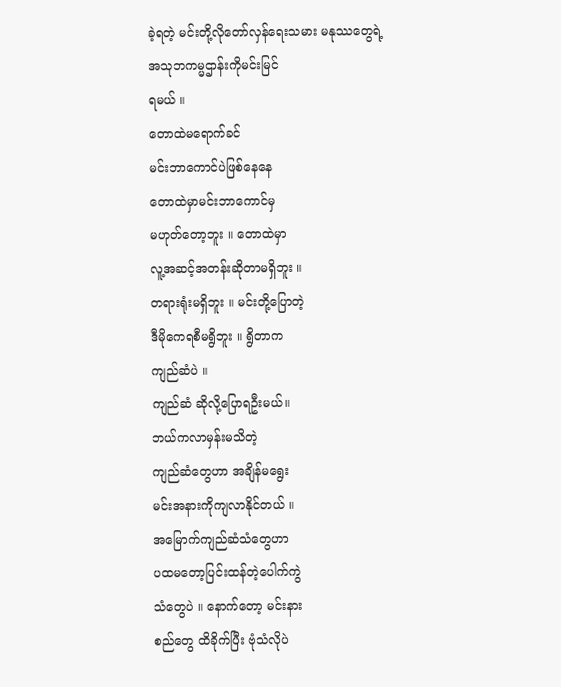ခဲ့ရတဲ့ မင်းတို့လိုတော်လှန်ရေးသမား မနုဿတွေရဲ့
အသုဘကမ္မဌာန်းကိုမင်းမြင်
ရမယ် ။
တောထဲမရောက်ခင်
မင်းဘာကောင်ပဲဖြစ်နေနေ
တောထဲမှာမင်းဘာကောင်မှ
မဟုတ်တော့ဘူး ။ တောထဲမှာ
လူ့အဆင့်အတန်းဆိုတာမရှိဘူး ။
တရားရုံးမရှိဘူး ။ မင်းတို့ပြောတဲ့
ဒီမိုကေရစီမရွိဘူး ။ ရွိတာက
ကျည်ဆံပဲ ။
ကျည်ဆံ ဆိုလို့ပြောရဦးမယ်။
ဘယ်ကလာမှန်းမသိတဲ့
ကျည်ဆံတွေဟာ အချိန်မရွေး
မင်းအနားကိုကျလာနိုင်တယ် ။
အမြောက်ကျည်ဆံသံတွေဟာ
ပထမတော့ပြင်းထန်တဲ့ပေါက်ကွဲ
သံတွေပဲ ။ နောက်တော့ မင်းနား
စည်တွေ ထိခိုက်ပြီး ဗုံသံလိုပဲ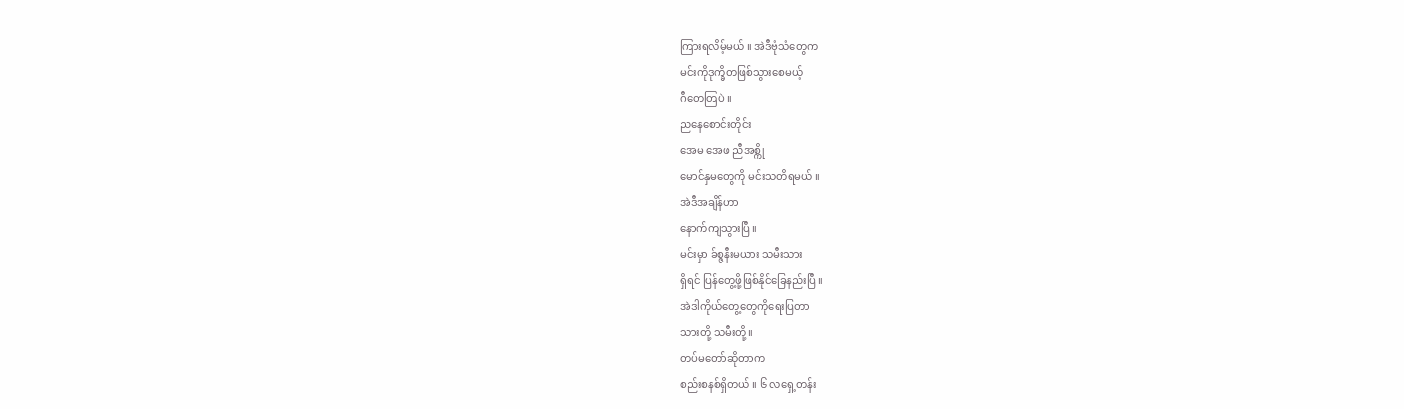ကြားရလိမ့်မယ် ။ အဲဒီဗုံသံတွေက
မင်းကိုဒုက္ခိတဖြစ်သွားစေမယ့်
ဂီတေတြပဲ ။
ညနေစောင်းတိုင်း
အေမ အေဖ ညီအစ္ကို
မောင်နှမတွေကို မင်းသတိရမယ် ။
အဲဒီအချိန်ဟာ
နောက်ကျသွားပြီ ။
မင်းမှာ ခ်စ္ဇနီးမယား သမီးသား
ရှိရင် ပြန်တွေ့ဖို့ဖြစ်နိုင်ခြေနည်းပြီ ။
အဲဒါကိုယ်တွေ့တွေကိုရေးပြတာ
သားတို့ သမီးတို့။
တပ်မတော်ဆိုတာက
စည်းစနစ်ရှိတယ် ။ ၆ လရှေ့တန်း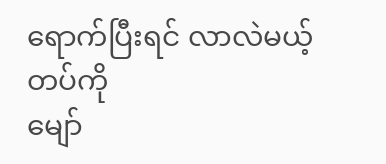ရောက်ပြီးရင် လာလဲမယ့်တပ်ကို
မျော်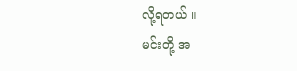လို့ရတယ် ။
မင်းတို့ အ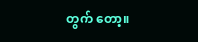တွက် တော့။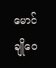မောင်ချိုဝေ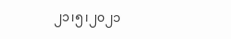၂၁၊၅၊၂၀၂၁